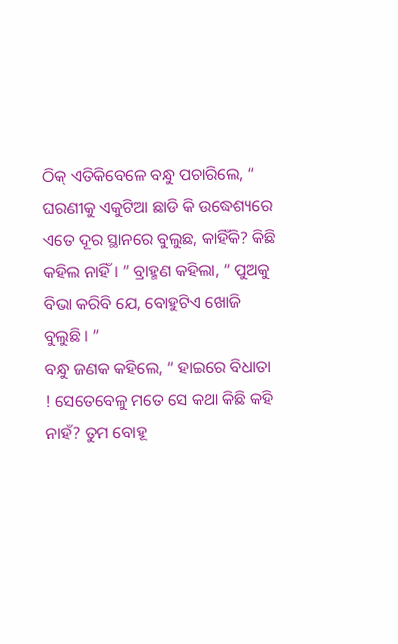ଠିକ୍ ଏତିକିବେଳେ ବନ୍ଧୁ ପଚାରିଲେ, “ ଘରଣୀକୁ ଏକୁଟିଆ ଛାଡି କି ଉଦ୍ଧେଶ୍ୟରେ ଏତେ ଦୂର ସ୍ଥାନରେ ବୁଲୁଛ, କାହିଁକି? କିଛି କହିଲ ନାହିଁ । ” ବ୍ରାହ୍ମଣ କହିଲା, “ ପୁଅକୁ ବିଭା କରିବି ଯେ, ବୋହୁଟିଏ ଖୋଜି ବୁଲୁଛି । ”
ବନ୍ଧୁ ଜଣକ କହିଲେ, “ ହାଇରେ ବିଧାତା ! ସେତେବେଳୁ ମତେ ସେ କଥା କିଛି କହି ନାହଁ? ତୁମ ବୋହୂ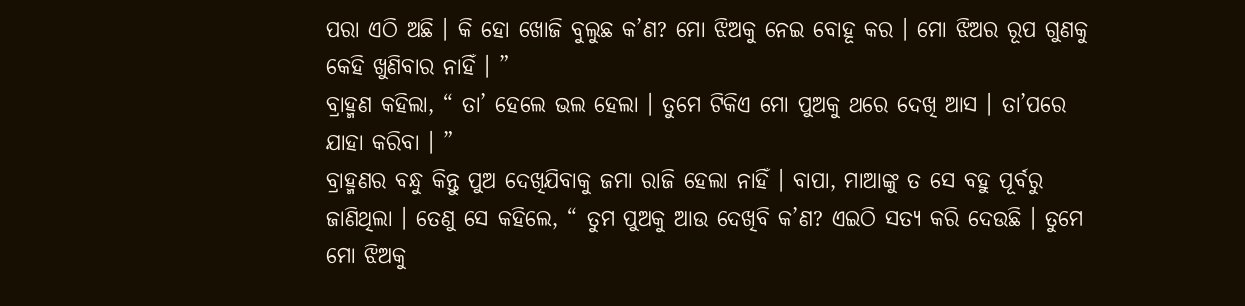ପରା ଏଠି ଅଛି । କି ହୋ ଖୋଜି ବୁଲୁଛ କ’ଣ? ମୋ ଝିଅକୁ ନେଇ ବୋହୂ କର । ମୋ ଝିଅର ରୂପ ଗୁଣକୁ କେହି ଖୁଣିବାର ନାହିଁ । ”
ବ୍ରାହ୍ମଣ କହିଲା, “ ତା’ ହେଲେ ଭଲ ହେଲା । ତୁମେ ଟିକିଏ ମୋ ପୁଅକୁ ଥରେ ଦେଖି ଆସ । ତା’ପରେ ଯାହା କରିବା । ”
ବ୍ରାହ୍ମଣର ବନ୍ଧୁ କିନ୍ତୁ ପୁଅ ଦେଖିଯିବାକୁ ଜମା ରାଜି ହେଲା ନାହିଁ । ବାପା, ମାଆଙ୍କୁ ତ ସେ ବହୁ ପୂର୍ବରୁ ଜାଣିଥିଲା । ତେଣୁ ସେ କହିଲେ, “ ତୁମ ପୁଅକୁ ଆଉ ଦେଖିବି କ’ଣ? ଏଇଠି ସତ୍ୟ କରି ଦେଉଛି । ତୁମେ ମୋ ଝିଅକୁ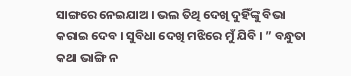ସାଙ୍ଗରେ ନେଇଯାଅ । ଭଲ ତିଥି ଦେଖି ଦୁହିଁଙ୍କୁ ବିଭା କରାଇ ଦେବ । ସୁବିଧା ଦେଖି ମଝିରେ ମୁଁ ଯିବି । ” ବନ୍ଧୁତା କଥା ଭାଙ୍ଗି ନ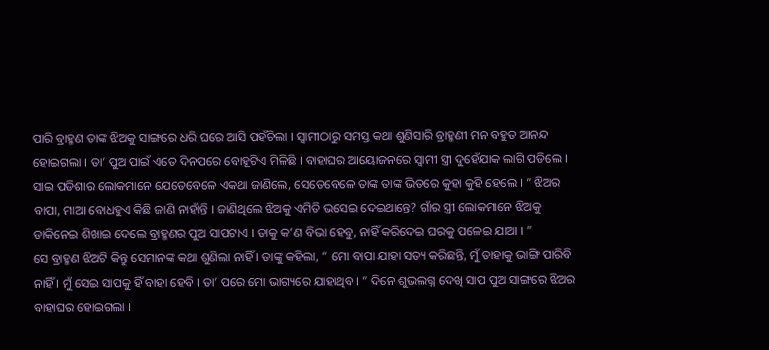ପାରି ବ୍ରାହ୍ମଣ ତାଙ୍କ ଝିଅକୁ ସାଙ୍ଗରେ ଧରି ଘରେ ଆସି ପହଁଚିଲା । ସ୍ୱାମୀଠାରୁ ସମସ୍ତ କଥା ଶୁଣିସାରି ବ୍ରାହ୍ମଣୀ ମନ ବହୁତ ଆନନ୍ଦ ହୋଇଗଲା । ତା’ ପୁଅ ପାଇଁ ଏତେ ଦିନପରେ ବୋହୂଟିଏ ମିଳିଛି । ବାହାଘର ଆୟୋଜନରେ ସ୍ୱାମୀ ସ୍ତ୍ରୀ ଦୁହେଁଯାକ ଲାଗି ପଡିଲେ ।
ସାଇ ପଡିଶାର ଲୋକମାନେ ଯେତେବେଳେ ଏକଥା ଜାଣିଲେ, ସେତେବେଳେ ତାଙ୍କ ତାଙ୍କ ଭିତରେ କୁହା କୁହି ହେଲେ । “ ଝିଅର ବାପା, ମାଆ ବୋଧହୁଏ କିଛି ଜାଣି ନାହାଁନ୍ତି । ଜାଣିଥିଲେ ଝିଅକୁ ଏମିତି ଭସେଇ ଦେଇଥାନ୍ତେ? ଗାଁର ସ୍ତ୍ରୀ ଲୋକମାନେ ଝିଅକୁ ଡାକିନେଇ ଶିଖାଇ ଦେଲେ ବ୍ରାହ୍ମଣର ପୁଅ ସାପଟାଏ । ତାକୁ କ’ଣ ବିଭା ହେବୁ, ନାହିଁ କରିଦେଇ ଘରକୁ ପଳେଇ ଯାଆ । ”
ସେ ବ୍ରାହ୍ମଣ ଝିଅଟି କିନ୍ତୁ ସେମାନଙ୍କ କଥା ଶୁଣିଲା ନାହିଁ । ତାଙ୍କୁ କହିଲା, “ ମୋ ବାପା ଯାହା ସତ୍ୟ କରିଛନ୍ତି, ମୁଁ ତାହାକୁ ଭାଙ୍ଗି ପାରିବି ନାହିଁ । ମୁଁ ସେଇ ସାପକୁ ହିଁ ବାହା ହେବି । ତା’ ପରେ ମୋ ଭାଗ୍ୟରେ ଯାହାଥିବ । ” ଦିନେ ଶୁଭଲଗ୍ନ ଦେଖି ସାପ ପୁଅ ସାଙ୍ଗରେ ଝିଅର ବାହାଘର ହୋଇଗଲା ।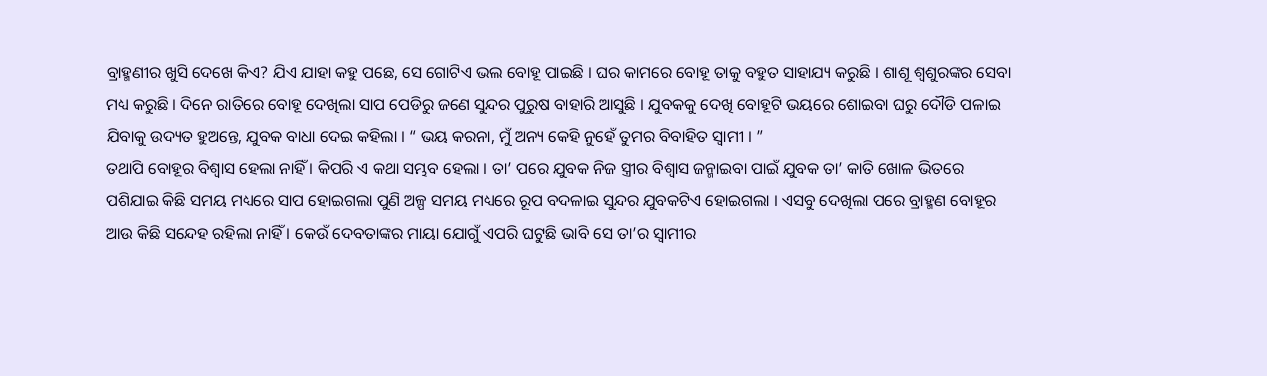ବ୍ରାହ୍ମଣୀର ଖୁସି ଦେଖେ କିଏ? ଯିଏ ଯାହା କହୁ ପଛେ, ସେ ଗୋଟିଏ ଭଲ ବୋହୂ ପାଇଛି । ଘର କାମରେ ବୋହୂ ତାକୁ ବହୁତ ସାହାଯ୍ୟ କରୁଛି । ଶାଶୂ ଶ୍ୱଶୁରଙ୍କର ସେବା ମଧ୍ୟ କରୁଛି । ଦିନେ ରାତିରେ ବୋହୂ ଦେଖିଲା ସାପ ପେଡିରୁ ଜଣେ ସୁନ୍ଦର ପୁରୁଷ ବାହାରି ଆସୁଛି । ଯୁବକକୁ ଦେଖି ବୋହୂଟି ଭୟରେ ଶୋଇବା ଘରୁ ଦୌଡି ପଳାଇ ଯିବାକୁ ଉଦ୍ୟତ ହୁଅନ୍ତେ, ଯୁବକ ବାଧା ଦେଇ କହିଲା । “ ଭୟ କରନା, ମୁଁ ଅନ୍ୟ କେହି ନୁହେଁ ତୁମର ବିବାହିତ ସ୍ୱାମୀ । ”
ତଥାପି ବୋହୂର ବିଶ୍ୱାସ ହେଲା ନାହିଁ । କିପରି ଏ କଥା ସମ୍ଭବ ହେଲା । ତା’ ପରେ ଯୁବକ ନିଜ ସ୍ତ୍ରୀର ବିଶ୍ୱାସ ଜନ୍ମାଇବା ପାଇଁ ଯୁବକ ତା’ କାତି ଖୋଳ ଭିତରେ ପଶିଯାଇ କିଛି ସମୟ ମଧ୍ୟରେ ସାପ ହୋଇଗଲା ପୁଣି ଅଳ୍ପ ସମୟ ମଧ୍ୟରେ ରୂପ ବଦଳାଇ ସୁନ୍ଦର ଯୁବକଟିଏ ହୋଇଗଲା । ଏସବୁ ଦେଖିଲା ପରେ ବ୍ରାହ୍ମଣ ବୋହୂର ଆଉ କିଛି ସନ୍ଦେହ ରହିଲା ନାହିଁ । କେଉଁ ଦେବତାଙ୍କର ମାୟା ଯୋଗୁଁ ଏପରି ଘଟୁଛି ଭାବି ସେ ତା’ର ସ୍ୱାମୀର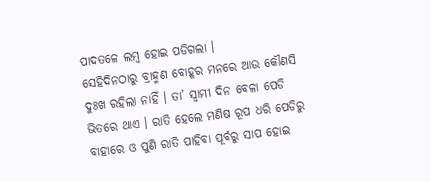ପାଦତଳେ ଲମ୍ବ ହୋଇ ପଡିଗଲା ।
ସେହିଦିନଠାରୁ ବ୍ରାହ୍ମଣ ବୋହୂର ମନରେ ଆଉ କୌଣସି ଦୁଃଖ ରହିଲା ନାହିଁ । ତା’ ସ୍ୱାମୀ ଦିନ ବେଳା ପେଡି ଭିତରେ ଥାଏ । ରାତି ହେଲେ ମଣିଷ ରୂପ ଧରି ପେଡିରୁ ବାହାରେ ଓ ପୁଣି ରାତି ପାହିବା ପୂର୍ବରୁ ସାପ ହୋଇ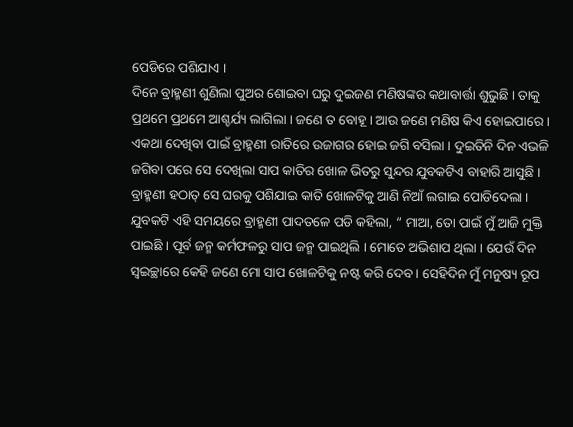ପେଡିରେ ପଶିଯାଏ ।
ଦିନେ ବ୍ରାହ୍ମଣୀ ଶୁଣିଲା ପୁଅର ଶୋଇବା ଘରୁ ଦୁଇଜଣ ମଣିଷଙ୍କର କଥାବାର୍ତ୍ତା ଶୁଭୁଛି । ତାକୁ ପ୍ରଥମେ ପ୍ରଥମେ ଆଶ୍ଚର୍ଯ୍ୟ ଲାଗିଲା । ଜଣେ ତ ବୋହୂ । ଆଉ ଜଣେ ମଣିଷ କିଏ ହୋଇପାରେ । ଏକଥା ଦେଖିବା ପାଇଁ ବ୍ରାହ୍ମଣୀ ରାତିରେ ଉଜାଗର ହୋଇ ଜଗି ବସିଲା । ଦୁଇତିନି ଦିନ ଏଭଳି ଜଗିବା ପରେ ସେ ଦେଖିଲା ସାପ କାତିର ଖୋଳ ଭିତରୁ ସୁନ୍ଦର ଯୁବକଟିଏ ବାହାରି ଆସୁଛି । ବ୍ରାହ୍ମଣୀ ହଠାତ୍ ସେ ଘରକୁ ପଶିଯାଇ କାତି ଖୋଳଟିକୁ ଆଣି ନିଆଁ ଲଗାଇ ପୋଡିଦେଲା । ଯୁବକଟି ଏହି ସମୟରେ ବ୍ରାହ୍ମଣୀ ପାଦତଳେ ପଡି କହିଲା, “ ମାଆ, ତୋ ପାଇଁ ମୁଁ ଆଜି ମୁକ୍ତି ପାଇଛି । ପୂର୍ବ ଜନ୍ମ କର୍ମଫଳରୁ ସାପ ଜନ୍ମ ପାଇଥିଲି । ମୋତେ ଅଭିଶାପ ଥିଲା । ଯେଉଁ ଦିନ ସ୍ୱଇଚ୍ଛାରେ କେହି ଜଣେ ମୋ ସାପ ଖୋଳଟିକୁ ନଷ୍ଟ କରି ଦେବ । ସେହିଦିନ ମୁଁ ମନୁଷ୍ୟ ରୂପ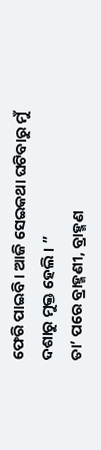ଫେରି ପାଇବି । ଆଜି ସେଇକଥା ଘଟିବାରୁ ମୁଁ ଦଶାରୁ ମୁକ୍ତ ହେଲି । ”
ତା’ ପରେ ବ୍ରାହ୍ମଣୀ, ବ୍ରାହ୍ମଣ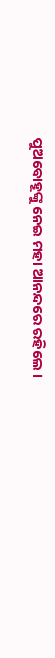ପୁଅବୋହୂଙ୍କୁ ନେଇ ମହା ଆନନ୍ଦରେ ରହିଲେ ।